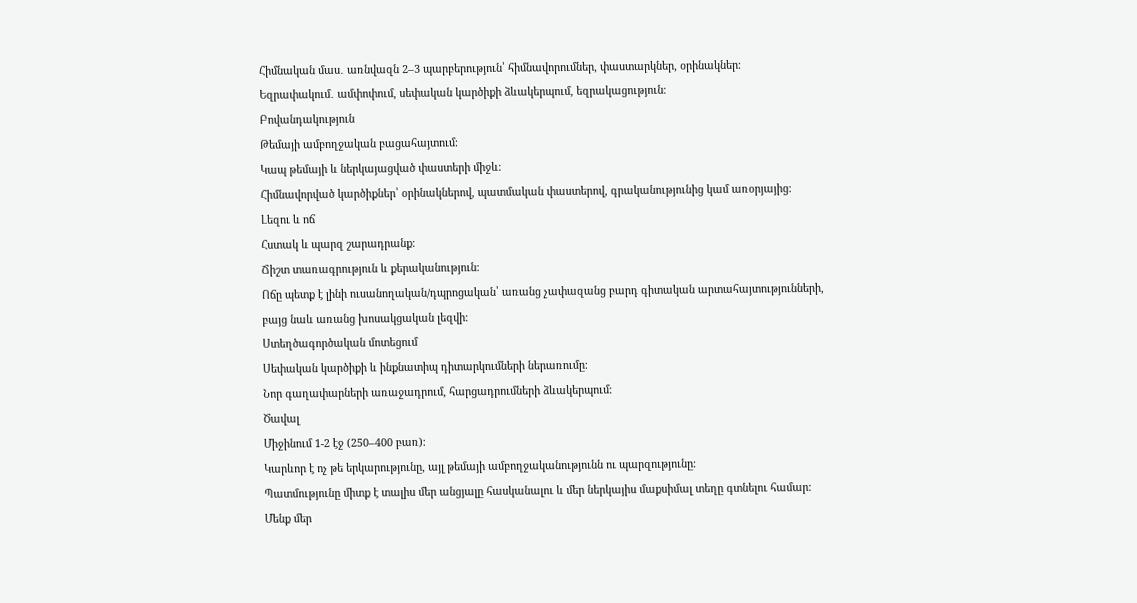Հիմնական մաս․ առնվազն 2–3 պարբերություն՝ հիմնավորումներ, փաստարկներ, օրինակներ։
Եզրափակում․ ամփոփում, սեփական կարծիքի ձևակերպում, եզրակացություն։
Բովանդակություն
Թեմայի ամբողջական բացահայտում։
Կապ թեմայի և ներկայացված փաստերի միջև։
Հիմնավորված կարծիքներ՝ օրինակներով, պատմական փաստերով, գրականությունից կամ առօրյայից։
Լեզու և ոճ
Հստակ և պարզ շարադրանք։
Ճիշտ տառագրություն և քերականություն։
Ոճը պետք է լինի ուսանողական/դպրոցական՝ առանց չափազանց բարդ գիտական արտահայտությունների, բայց նաև առանց խոսակցական լեզվի։
Ստեղծագործական մոտեցում
Սեփական կարծիքի և ինքնատիպ դիտարկումների ներառումը։
Նոր գաղափարների առաջադրում, հարցադրումների ձևակերպում։
Ծավալ
Միջինում 1-2 էջ (250–400 բառ)։
Կարևոր է ոչ թե երկարությունը, այլ թեմայի ամբողջականությունն ու պարզությունը։
Պատմությունը միտք է տալիս մեր անցյալը հասկանալու և մեր ներկայիս մաքսիմալ տեղը գտնելու համար: Մենք մեր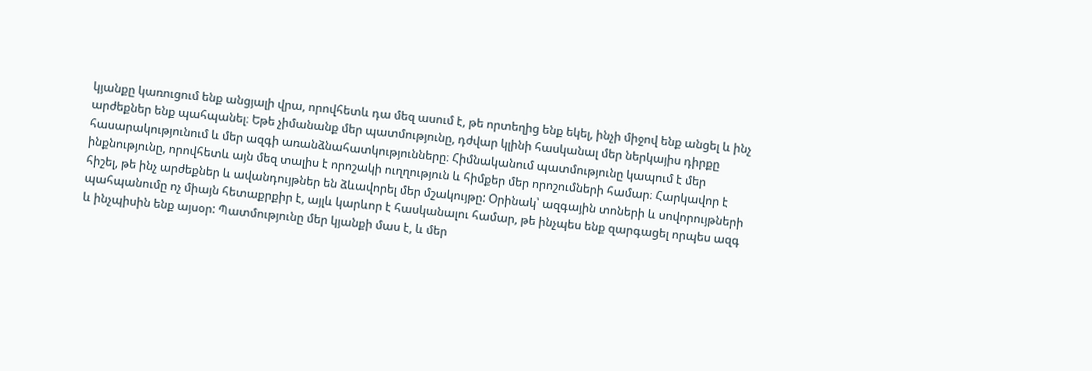կյանքը կառուցում ենք անցյալի վրա, որովհետև դա մեզ ասում է, թե որտեղից ենք եկել, ինչի միջով ենք անցել և ինչ արժեքներ ենք պահպանել։ Եթե չիմանանք մեր պատմությունը, դժվար կլինի հասկանալ մեր ներկայիս դիրքը հասարակությունում և մեր ազգի առանձնահատկությունները։ Հիմնականում պատմությունը կապում է մեր ինքնությունը, որովհետև այն մեզ տալիս է որոշակի ուղղություն և հիմքեր մեր որոշումների համար։ Հարկավոր է հիշել, թե ինչ արժեքներ և ավանդույթներ են ձևավորել մեր մշակույթը: Օրինակ՝ ազգային տոների և սովորույթների պահպանումը ոչ միայն հետաքրքիր է, այլև կարևոր է հասկանալու համար, թե ինչպես ենք զարգացել որպես ազգ և ինչպիսին ենք այսօր: Պատմությունը մեր կյանքի մաս է, և մեր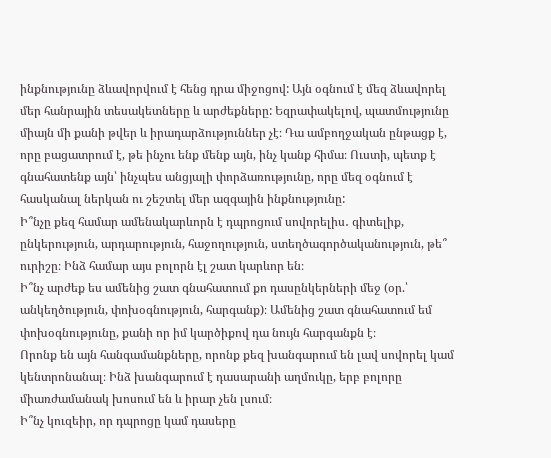ինքնությունը ձևավորվում է հենց դրա միջոցով: Այն օգնում է մեզ ձևավորել մեր հանրային տեսակետները և արժեքները: Եզրափակելով, պատմությունը միայն մի քանի թվեր և իրադարձություններ չէ։ Դա ամբողջական ընթացք է, որը բացատրում է, թե ինչու ենք մենք այն, ինչ կանք հիմա։ Ուստի, պետք է գնահատենք այն՝ ինչպես անցյալի փորձառությունը, որը մեզ օգնում է հասկանալ ներկան ու շեշտել մեր ազգային ինքնությունը:
Ի՞նչը քեզ համար ամենակարևորն է դպրոցում սովորելիս․ գիտելիք, ընկերություն, արդարություն, հաջողություն, ստեղծագործականություն, թե՞ ուրիշը։ Ինձ համար այս բոլորն էլ շատ կարևոր են։
Ի՞նչ արժեք ես ամենից շատ գնահատում քո դասընկերների մեջ (օր.՝ անկեղծություն, փոխօգնություն, հարգանք)։ Ամենից շատ գնահատում եմ փոխօգնությունը, քանի որ իմ կարծիքով դա նույն հարգանքն է։
Որոնք են այն հանգամանքները, որոնք քեզ խանգարում են լավ սովորել կամ կենտրոնանալ։ Ինձ խանգարում է դասարանի աղմուկը, երբ բոլորը միառժամանակ խոսում են և իրար չեն լսում։
Ի՞նչ կուզեիր, որ դպրոցը կամ դասերը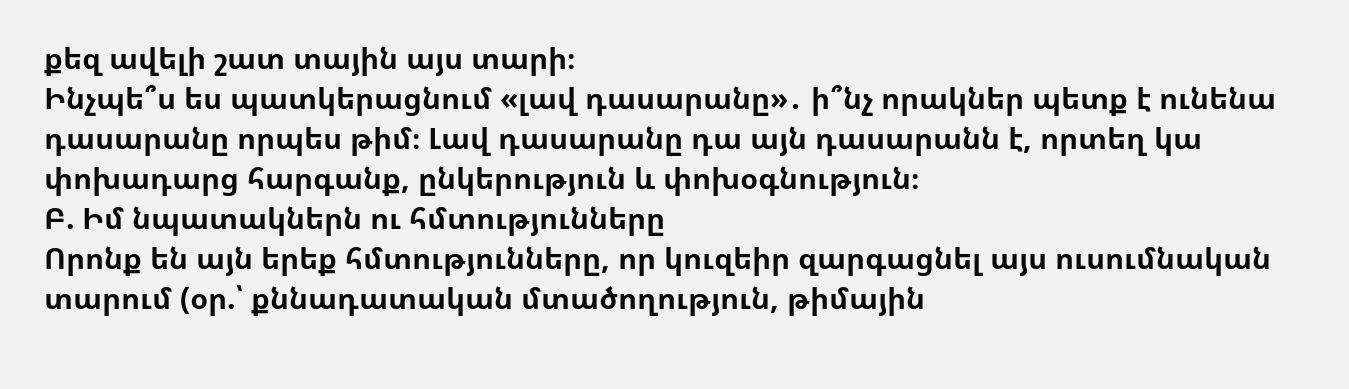քեզ ավելի շատ տային այս տարի։
Ինչպե՞ս ես պատկերացնում «լավ դասարանը»․ ի՞նչ որակներ պետք է ունենա դասարանը որպես թիմ։ Լավ դասարանը դա այն դասարանն է, որտեղ կա փոխադարց հարգանք, ընկերություն և փոխօգնություն։
Բ. Իմ նպատակներն ու հմտությունները
Որոնք են այն երեք հմտությունները, որ կուզեիր զարգացնել այս ուսումնական տարում (օր.՝ քննադատական մտածողություն, թիմային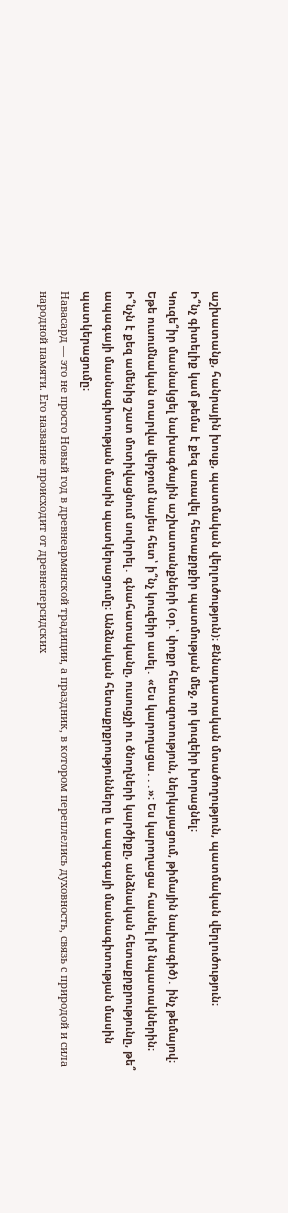աշխատանք, հանրային խոսք, պատմական վերլուծություն)։ Քննադատական մտածողություն, պատմական վերլուծություն։
Ի՞նչ գիտելիք կամ թեմա է քեզ առավել հետաքրքիր պատմության մեջ, որ կուզեիր խորացնել։
Կուզե՞իր մասնակցել նախագծային աշխատանքների (օր.՝ փոքր հետազոտություն, ներկայացում, թիմային նախագիծ)․ ինչ թեմայով։
Եթե ուսումնական տարվա վերջում նայես հետ՝ ի՞նչ կուզեիր ասել․ «Ես կարողացա․․․»։ Ես կարողացա հասնել իմ նպատակներին։
Ի՞նչն է քեզ ամենից շատ մոտիվացնում սովորել․ գնահատականը, ուսուցչի ու ծնողների կարծիքը, անձնական հետաքրքրությունը, թե՞ ապագայի մասնագիտության մասին պատկերացումը։ Անձնական հետաքրքրությունները և ապագայի մասնագիտության մասին պատկերացումը։
Навасард — это не просто Новый год в древнеармянской традиции, а праздник, в котором переплелись духовность, связь с природой и сила народной памяти. Его название происходит от древнеперсидских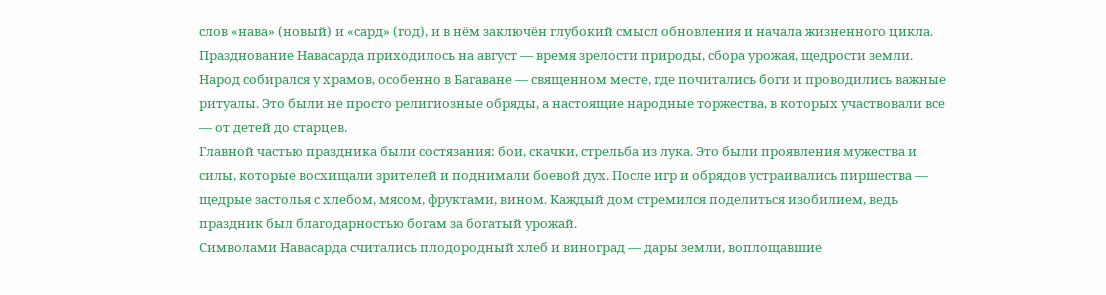слов «нава» (новый) и «сард» (год), и в нём заключён глубокий смысл обновления и начала жизненного цикла.
Празднование Навасарда приходилось на август — время зрелости природы, сбора урожая, щедрости земли. Народ собирался у храмов, особенно в Багаване — священном месте, где почитались боги и проводились важные ритуалы. Это были не просто религиозные обряды, а настоящие народные торжества, в которых участвовали все — от детей до старцев.
Главной частью праздника были состязания: бои, скачки, стрельба из лука. Это были проявления мужества и силы, которые восхищали зрителей и поднимали боевой дух. После игр и обрядов устраивались пиршества — щедрые застолья с хлебом, мясом, фруктами, вином. Каждый дом стремился поделиться изобилием, ведь праздник был благодарностью богам за богатый урожай.
Символами Навасарда считались плодородный хлеб и виноград — дары земли, воплощавшие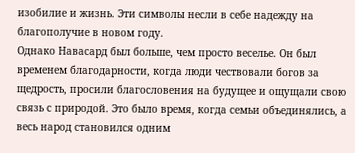изобилие и жизнь. Эти символы несли в себе надежду на благополучие в новом году.
Однако Навасард был больше, чем просто веселье. Он был временем благодарности, когда люди чествовали богов за щедрость, просили благословения на будущее и ощущали свою связь с природой. Это было время, когда семьи объединялись, а весь народ становился одним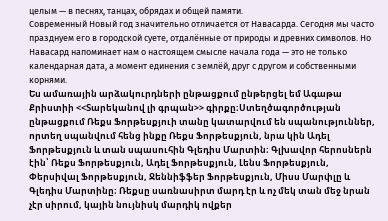целым — в песнях, танцах, обрядах и общей памяти.
Современный Новый год значительно отличается от Навасарда. Сегодня мы часто празднуем его в городской суете, отдалённые от природы и древних символов. Но Навасард напоминает нам о настоящем смысле начала года — это не только календарная дата, а момент единения с землёй, друг с другом и собственными корнями.
Ես ամառային արձակուրդների ընթացքում ընթերցել եմ Ագաթա Քրիստիի <<Տարեկանով լի գրպան>> գիրքը։Ստեղծագործության ընթացքում Ռեքս Ֆորթեսքյուի տանը կատարվում են սպանություններ, որտեղ սպանվում հենց ինքը Ռեքս Ֆորթեսքյուն, նրա կին Ադել Ֆորթեսքյուն և տան սպասուհին Գլեդիս Մարտին։ Գլխավոր հերոսներն էին՝ Ռեքս Ֆորթեսքյուն, Ադել Ֆորթեսքյուն, Լենս Ֆորթեսքյուն, Փերսիվալ Ֆորթեսքյուն, Ջեննիֆֆեր Ֆորթեսքյուն, Միսս Մարփլը և Գլեդիս Մարտինը։ Ռեքսը սառնասիրտ մարդ էր և ոչ մեկ տան մեջ նրան չէր սիրում, կային նույնիսկ մարդիկ ովքեր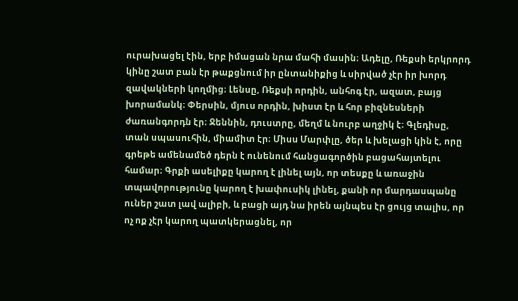ուրախացել էին, երբ իմացան նրա մահի մասին։ Ադելը, Ռեքսի երկրորդ կինը շատ բան էր թաքցնում իր ընտանիքից և սիրված չէր իր խորդ զավակների կողմից։ Լենսը, Ռեքսի որդին, անհոգ էր, ազատ, բայց խորամանկ։ Փերսին, մյուս որդին, խիստ էր և հոր բիզնեսների ժառանգորդն էր։ Ջեննին, դուստրը, մեղմ և նուրբ աղջիկ է։ Գլեդիսը, տան սպասուհին, միամիտ էր։ Միսս Մարփլը, ծեր և խելացի կին է, որը գրեթե ամենամեծ դերն է ունենում հանցագործին բացահայտելու համար։ Գրքի ասելիքը կարող է լինել այն, որ տեսքը և առաջին տպավորությունը կարող է խափուսիկ լինել, քանի որ մարդասպանը ուներ շատ լավ ալիբի, և բացի այդ նա իրեն այնպես էր ցույց տալիս, որ ոչ ոք չէր կարող պատկերացնել, որ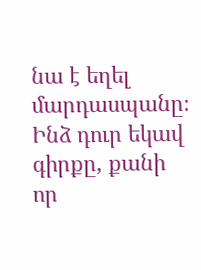նա է եղել մարդասպանը։ Ինձ դուր եկավ գիրքը, քանի որ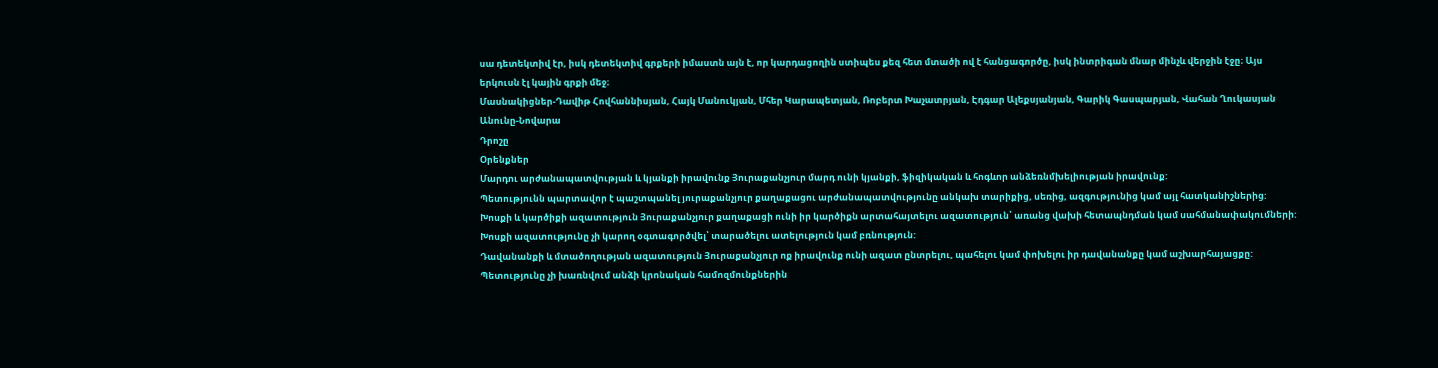սա դետեկտիվ էր, իսկ դետեկտիվ գրքերի իմաստն այն է, որ կարդացողին ստիպես քեզ հետ մտածի ով է հանցագործը, իսկ ինտրիգան մնար մինչև վերջին էջը։ Այս երկուսն էլ կային գրքի մեջ։
Մասնակիցներ-Դավիթ Հովհաննիսյան, Հայկ Մանուկյան, Մհեր Կարապետյան, Ռոբերտ Խաչատրյան, Էդգար Ալեքսյանյան, Գարիկ Գասպարյան, Վահան Ղուկասյան
Անունը-Նովարա
Դրոշը
Օրենքներ
Մարդու արժանապատվության և կյանքի իրավունք Յուրաքանչյուր մարդ ունի կյանքի, ֆիզիկական և հոգևոր անձեռնմխելիության իրավունք:
Պետությունն պարտավոր է պաշտպանել յուրաքանչյուր քաղաքացու արժանապատվությունը անկախ տարիքից, սեռից, ազգությունից կամ այլ հատկանիշներից:
Խոսքի և կարծիքի ազատություն Յուրաքանչյուր քաղաքացի ունի իր կարծիքն արտահայտելու ազատություն՝ առանց վախի հետապնդման կամ սահմանափակումների:
Խոսքի ազատությունը չի կարող օգտագործվել՝ տարածելու ատելություն կամ բռնություն:
Դավանանքի և մտածողության ազատություն Յուրաքանչյուր ոք իրավունք ունի ազատ ընտրելու, պահելու կամ փոխելու իր դավանանքը կամ աշխարհայացքը:
Պետությունը չի խառնվում անձի կրոնական համոզմունքներին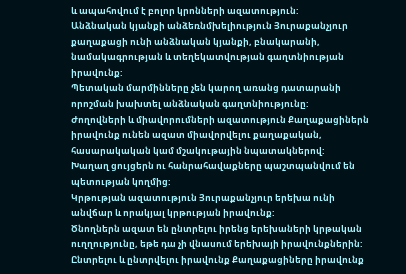և ապահովում է բոլոր կրոնների ազատություն:
Անձնական կյանքի անձեռնմխելիություն Յուրաքանչյուր քաղաքացի ունի անձնական կյանքի, բնակարանի, նամակագրության և տեղեկատվության գաղտնիության իրավունք:
Պետական մարմինները չեն կարող առանց դատարանի որոշման խախտել անձնական գաղտնիությունը:
Ժողովների և միավորումների ազատություն Քաղաքացիներն իրավունք ունեն ազատ միավորվելու քաղաքական, հասարակական կամ մշակութային նպատակներով:
Խաղաղ ցույցերն ու հանրահավաքները պաշտպանվում են պետության կողմից:
Կրթության ազատություն Յուրաքանչյուր երեխա ունի անվճար և որակյալ կրթության իրավունք:
Ծնողներն ազատ են ընտրելու իրենց երեխաների կրթական ուղղությունը, եթե դա չի վնասում երեխայի իրավունքներին:
Ընտրելու և ընտրվելու իրավունք Քաղաքացիները իրավունք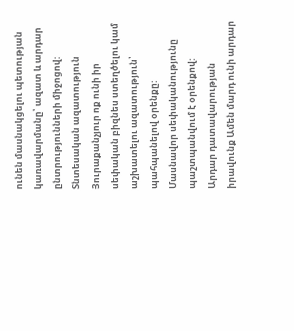ունեն մասնակցելու պետության կառավարմանը՝ ազատ և արդար ընտրությունների միջոցով:
Տնտեսական ազատություն Յուրաքանչյուր ոք ունի իր սեփական բիզնես ստեղծելու կամ աշխատելու ազատություն՝ պահպանելով օրենքը:
Մասնավոր սեփականությունը պաշտպանվում է օրենքով:
Արդար դատավարության իրավունք Ամեն մարդ ունի արդար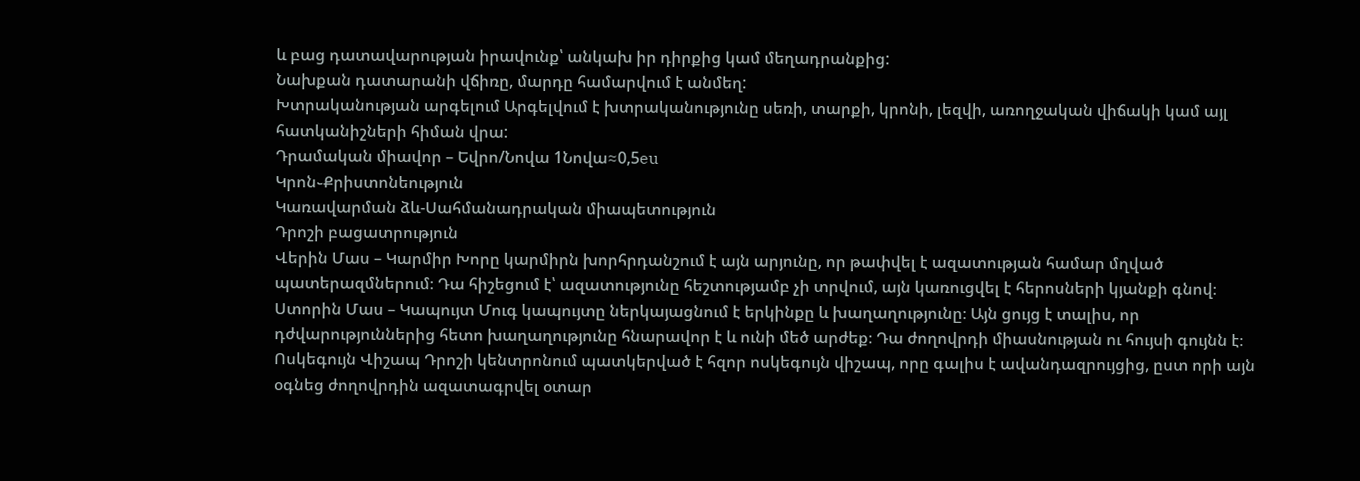և բաց դատավարության իրավունք՝ անկախ իր դիրքից կամ մեղադրանքից:
Նախքան դատարանի վճիռը, մարդը համարվում է անմեղ:
Խտրականության արգելում Արգելվում է խտրականությունը սեռի, տարքի, կրոնի, լեզվի, առողջական վիճակի կամ այլ հատկանիշների հիման վրա:
Դրամական միավոր – Եվրո/Նովա 1Նովա≈0,5eu
Կրոն֊Քրիստոնեություն
Կառավարման ձև-Սահմանադրական միապետություն
Դրոշի բացատրություն
Վերին Մաս – Կարմիր Խորը կարմիրն խորհրդանշում է այն արյունը, որ թափվել է ազատության համար մղված պատերազմներում։ Դա հիշեցում է՝ ազատությունը հեշտությամբ չի տրվում, այն կառուցվել է հերոսների կյանքի գնով։
Ստորին Մաս – Կապույտ Մուգ կապույտը ներկայացնում է երկինքը և խաղաղությունը։ Այն ցույց է տալիս, որ դժվարություններից հետո խաղաղությունը հնարավոր է և ունի մեծ արժեք։ Դա ժողովրդի միասնության ու հույսի գույնն է։
Ոսկեգույն Վիշապ Դրոշի կենտրոնում պատկերված է հզոր ոսկեգույն վիշապ, որը գալիս է ավանդազրույցից, ըստ որի այն օգնեց ժողովրդին ազատագրվել օտար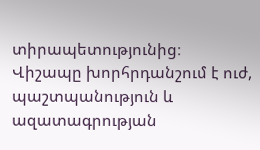տիրապետությունից։ Վիշապը խորհրդանշում է ուժ, պաշտպանություն և ազատագրության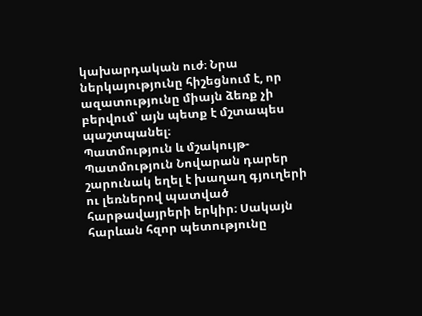կախարդական ուժ։ Նրա ներկայությունը հիշեցնում է, որ ազատությունը միայն ձեռք չի բերվում՝ այն պետք է մշտապես պաշտպանել։
Պատմություն և մշակույթ-
Պատմություն Նովարան դարեր շարունակ եղել է խաղաղ գյուղերի ու լեռներով պատված հարթավայրերի երկիր։ Սակայն հարևան հզոր պետությունը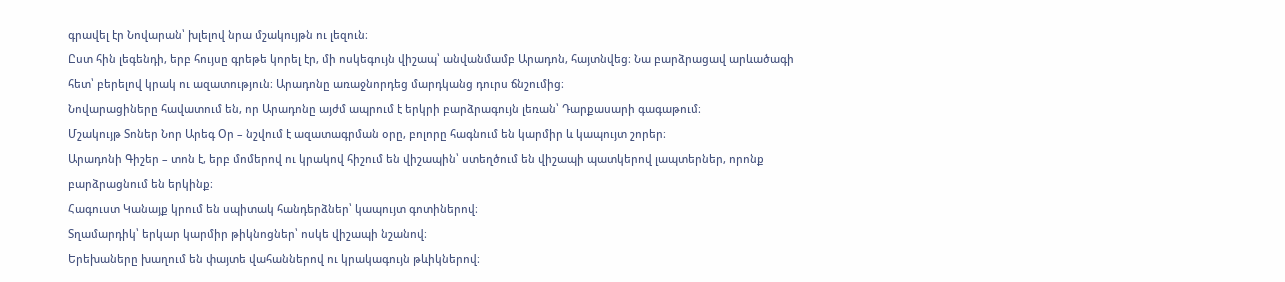գրավել էր Նովարան՝ խլելով նրա մշակույթն ու լեզուն։
Ըստ հին լեգենդի, երբ հույսը գրեթե կորել էր, մի ոսկեգույն վիշապ՝ անվանմամբ Արադոն, հայտնվեց։ Նա բարձրացավ արևածագի հետ՝ բերելով կրակ ու ազատություն։ Արադոնը առաջնորդեց մարդկանց դուրս ճնշումից։
Նովարացիները հավատում են, որ Արադոնը այժմ ապրում է երկրի բարձրագույն լեռան՝ Դարքասարի գագաթում։
Մշակույթ Տոներ Նոր Արեգ Օր – նշվում է ազատագրման օրը, բոլորը հագնում են կարմիր և կապույտ շորեր։
Արադոնի Գիշեր – տոն է, երբ մոմերով ու կրակով հիշում են վիշապին՝ ստեղծում են վիշապի պատկերով լապտերներ, որոնք բարձրացնում են երկինք։
Հագուստ Կանայք կրում են սպիտակ հանդերձներ՝ կապույտ գոտիներով։
Տղամարդիկ՝ երկար կարմիր թիկնոցներ՝ ոսկե վիշապի նշանով։
Երեխաները խաղում են փայտե վահաններով ու կրակագույն թևիկներով։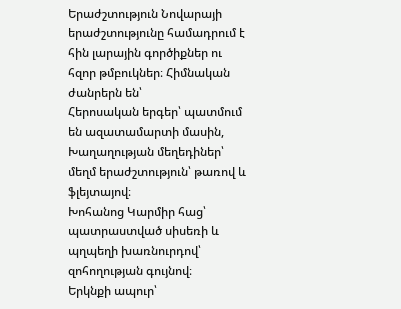Երաժշտություն Նովարայի երաժշտությունը համադրում է հին լարային գործիքներ ու հզոր թմբուկներ։ Հիմնական ժանրերն են՝
Հերոսական երգեր՝ պատմում են ազատամարտի մասին,
Խաղաղության մեղեդիներ՝ մեղմ երաժշտություն՝ թառով և ֆլեյտայով։
Խոհանոց Կարմիր հաց՝ պատրաստված սիսեռի և պղպեղի խառնուրդով՝ զոհողության գույնով։
Երկնքի ապուր՝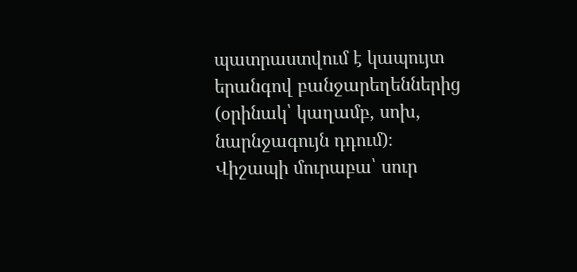պատրաստվում է կապույտ երանգով բանջարեղեններից (օրինակ՝ կաղամբ, սոխ, նարնջագույն դդում)։
Վիշապի մուրաբա՝ սուր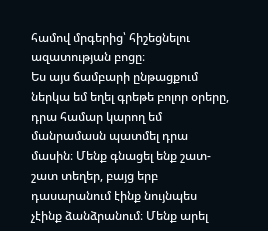համով մրգերից՝ հիշեցնելու ազատության բոցը։
Ես այս ճամբարի ընթացքում ներկա եմ եղել գրեթե բոլոր օրերը, դրա համար կարող եմ մանրամասն պատմել դրա մասին։ Մենք գնացել ենք շատ-շատ տեղեր, բայց երբ դասարանում էինք նույնպես չէինք ձանձրանում։ Մենք արել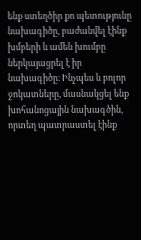ենք ստեղծիր քո պետությունը նախագիծը, բաժանվել էինք խմբերի և ամեն խումբը ներկայացրել է իր նախագիծը։ Ինչպես և բոլոր ջոկատները, մասնակցել ենք խոհանոցային նախագծին, որտեղ պատրաստել էինք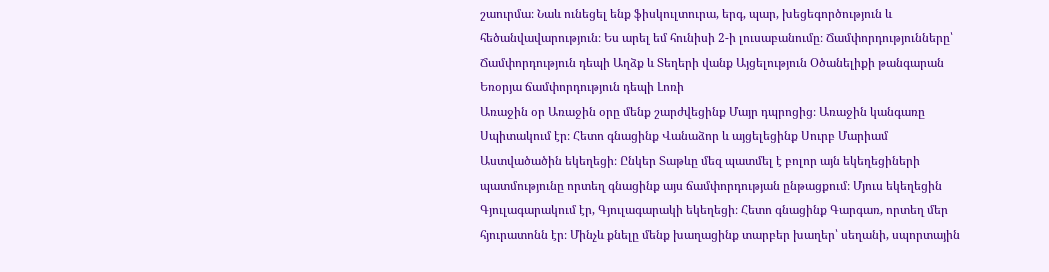շաուրմա։ Նաև ունեցել ենք ֆիսկուլտուրա, երգ, պար, խեցեգործություն և հեծանվավարություն։ Ես արել եմ հունիսի 2-ի լուսաբանումը։ Ճամփորդությունները՝ Ճամփորդություն դեպի Աղձք և Տեղերի վանք Այցելություն Օծանելիքի թանգարան Եռօրյա ճամփորդություն դեպի Լոռի
Առաջին օր Առաջին օրը մենք շարժվեցինք Մայր դպրոցից։ Առաջին կանգառը Սպիտակում էր։ Հետո գնացինք Վանաձոր և այցելեցինք Սուրբ Մարիամ Աստվածածին եկեղեցի։ Ընկեր Տաթևը մեզ պատմել է բոլոր այն եկեղեցիների պատմությունը որտեղ գնացինք այս ճամփորդության ընթացքում։ Մյուս եկեղեցին Գյուլագարակում էր, Գյուլագարակի եկեղեցի։ Հետո գնացինք Գարգառ, որտեղ մեր հյուրատոնն էր։ Մինչև քնելը մենք խաղացինք տարբեր խաղեր՝ սեղանի, սպորտային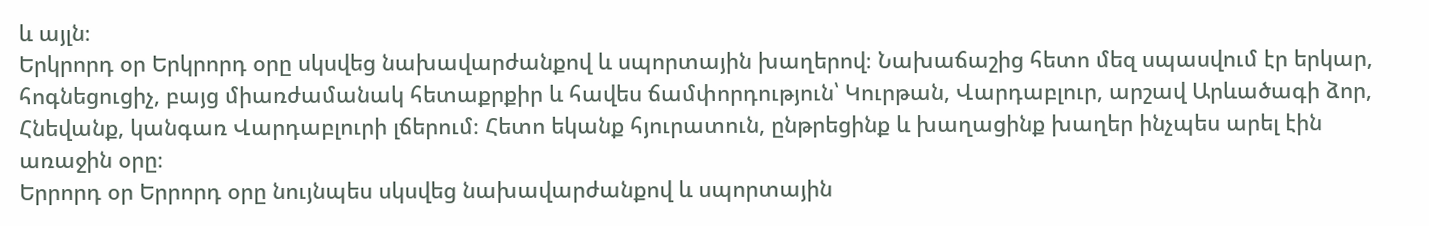և այլն։
Երկրորդ օր Երկրորդ օրը սկսվեց նախավարժանքով և սպորտային խաղերով։ Նախաճաշից հետո մեզ սպասվում էր երկար, հոգնեցուցիչ, բայց միառժամանակ հետաքրքիր և հավես ճամփորդություն՝ Կուրթան, Վարդաբլուր, արշավ Արևածագի ձոր, Հնեվանք, կանգառ Վարդաբլուրի լճերում։ Հետո եկանք հյուրատուն, ընթրեցինք և խաղացինք խաղեր ինչպես արել էին առաջին օրը։
Երրորդ օր Երրորդ օրը նույնպես սկսվեց նախավարժանքով և սպորտային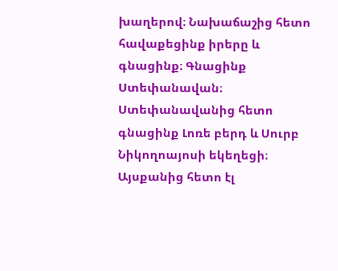խաղերով։ Նախաճաշից հետո հավաքեցինք իրերը և գնացինք։ Գնացինք Ստեփանավան։ Ստեփանավանից հետո գնացինք Լոռե բերդ և Սուրբ Նիկողոայոսի եկեղեցի։ Այսքանից հետո էլ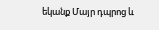եկանք Մայր դպրոց և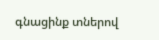գնացինք տներով